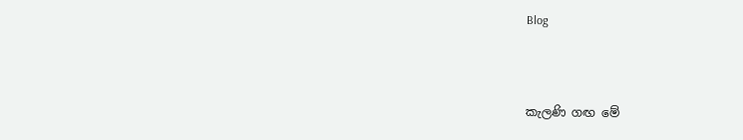Blog



කැලණි ගඟ මේ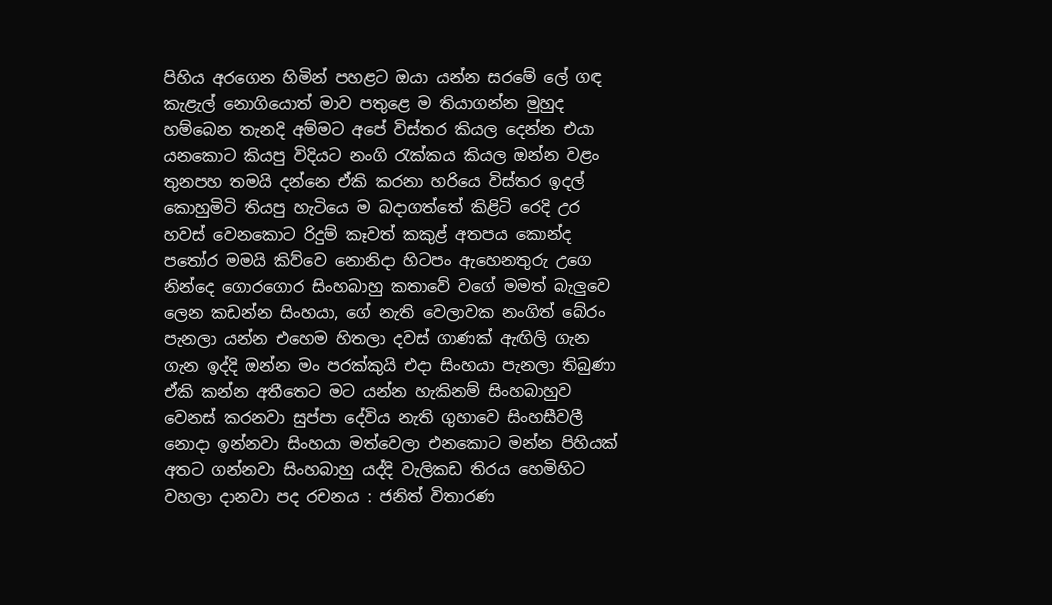පිහිය අරගෙන හිමින් පහළට ඔයා යන්න සරමේ ලේ ගඳ කැළැල් නොගියොත් මාව පතුළෙ ම තියාගන්න මුහුද හම්බෙන තැනදි අම්මට අපේ විස්තර කියල දෙන්න එයා යනකොට කියපු විදියට නංගි රැක්කය කියල ඔන්න වළං තුනපහ තමයි දන්නෙ ඒකි කරනා හරියෙ විස්තර ඉදල් කොහුමිටි තියපු හැටියෙ ම බදාගත්තේ කිළිටි රෙදි උර හවස් වෙනකොට රිදුම් කෑවත් කකුළ් අතපය කොන්ද පතෝර මමයි කිව්වෙ නොනිදා හිටපං ඇහෙනතුරු උගෙ නින්දෙ ගොරගොර සිංහබාහු කතාවේ වගේ මමත් බැලුවෙ ලෙන කඩන්න සිංහයා, ගේ නැති වෙලාවක නංගිත් බේරං පැනලා යන්න එහෙම හිතලා දවස් ගාණක් ඇඟිලි ගැන ගැන ඉද්දි ඔන්න මං පරක්කුයි එදා සිංහයා පැනලා තිබුණා ඒකි කන්න අතීතෙට මට යන්න හැකිනම් සිංහබාහුව වෙනස් කරනවා සුප්පා දේවිය නැති ගුහාවෙ සිංහසීවලී නොදා ඉන්නවා සිංහයා මත්වෙලා එනකොට මන්න පිහියක් අතට ගන්නවා සිංහබාහු යද්දි වැලිකඩ තිරය හෙමිහිට වහලා දානවා පද රචනය : ජනිත් විතාරණ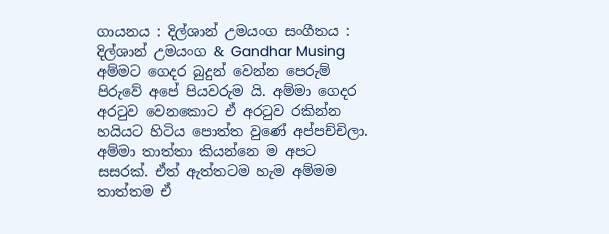ගායනය : දිල්ශාන් උමයංග සංගීතය : දිල්ශාන් උමයංග & Gandhar Musing අම්මට ගෙදර බුදුන් වෙන්න පෙරුම් පිරුවේ අපේ පියවරුම යි. අම්මා ගෙදර අරටුව වෙනකොට ඒ අරටුව රකින්න හයියට හිටිය පොත්ත වුණේ අප්පච්චිලා. අම්මා තාත්තා කියන්නෙ ම අපට සසරක්. ඒත් ඇත්තටම හැම අම්මම තාත්තම ඒ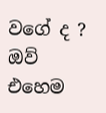වගේ ද ? ඔව් එහෙම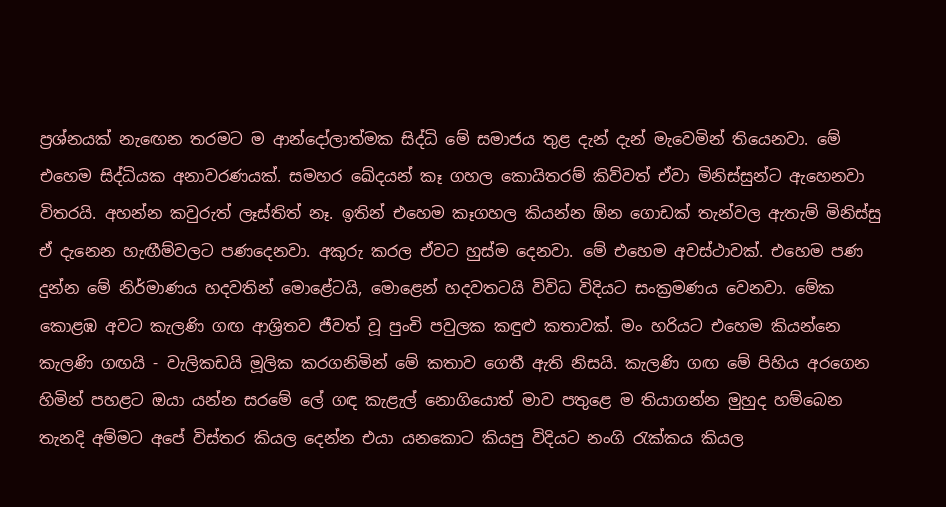ප්‍රශ්නයක් නැඟෙන තරමට ම ආන්දෝලාත්මක සිද්ධි මේ සමාජය තුළ දැන් දැන් මැවෙමින් තියෙනවා. මේ එහෙම සිද්ධියක අනාවරණයක්. සමහර ඛේදයන් කෑ ගහල කොයිතරම් කිව්වත් ඒවා මිනිස්සුන්ට ඇහෙනවා විතරයි. අහන්න කවුරුත් ලෑස්තිත් නෑ. ඉතින් එහෙම කෑගහල කියන්න ඕන ගොඩක් තැන්වල ඇතැම් මිනිස්සු ඒ දැනෙන හැඟීම්වලට පණදෙනවා. අකුරු කරල ඒවට හුස්ම දෙනවා. මේ එහෙම අවස්ථාවක්. එහෙම පණ දුන්න මේ නිර්මාණය හදවතින් මොළේටයි, මොළෙන් හදවතටයි විවිධ විදියට සංක්‍රමණය වෙනවා. මේක කොළඹ අවට කැලණි ගඟ ආශ්‍රිතව ජීවත් වූ පුංචි පවුලක කඳුළු කතාවක්. මං හරියට එහෙම කියන්නෙ කැලණි ගඟයි - වැලිකඩයි මූලික කරගනිමින් මේ කතාව ගෙතී ඇති නිසයි. කැලණි ගඟ මේ පිහිය අරගෙන හිමින් පහළට ඔයා යන්න සරමේ ලේ ගඳ කැළැල් නොගියොත් මාව පතුළෙ ම තියාගන්න මුහුද හම්බෙන තැනදි අම්මට අපේ විස්තර කියල දෙන්න එයා යනකොට කියපු විදියට නංගි රැක්කය කියල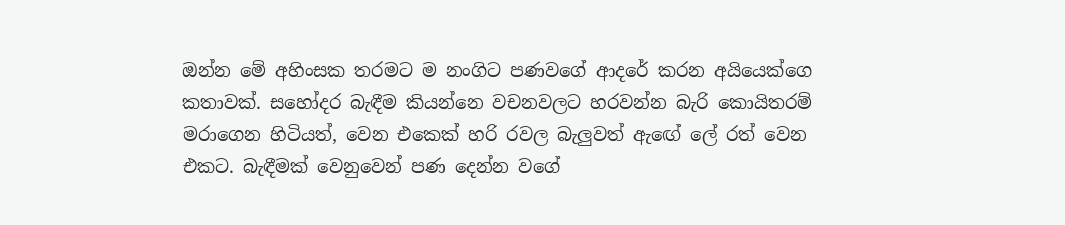ඔන්න මේ අහිංසක තරමට ම නංගිට පණවගේ ආදරේ කරන අයියෙක්ගෙ කතාවක්. සහෝදර බැඳීම කියන්නෙ වචනවලට හරවන්න බැරි කොයිතරම් මරාගෙන හිටියත්, වෙන එකෙක් හරි රවල බැලුවත් ඇඟේ ලේ රත් වෙන එකට. බැඳීමක් වෙනුවෙන් පණ දෙන්න වගේ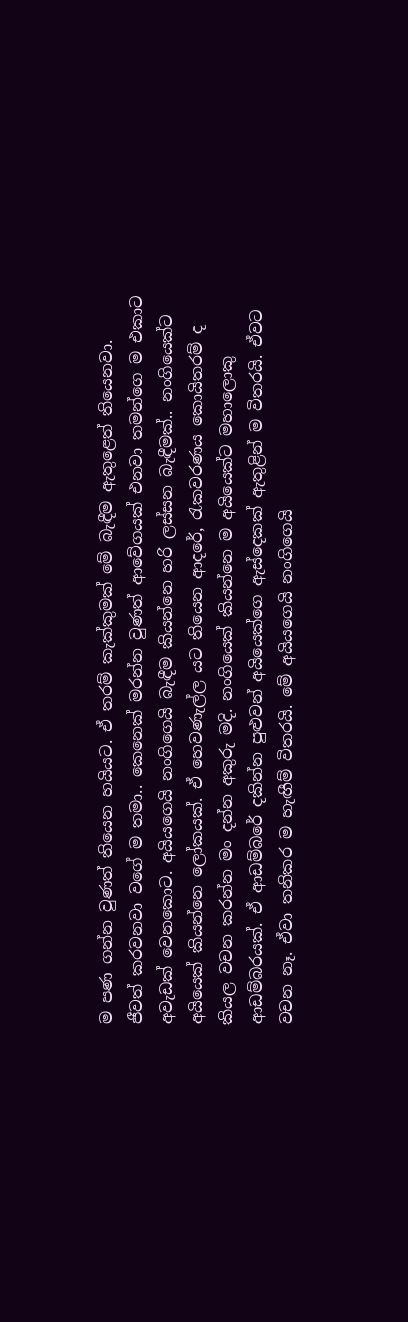ම පණ ගන්න වුණත් තියෙන හයියට. ඒ තරම් කැක්කුමක් මේ බැඳීම ඇතුළෙත් තියෙනවා. ජීවත් කරවනවා වගේ ම තමා.. කෙනෙක් මරන්න වුණත් ආවේගයක් එනවා තමන්ගෙ ම එකාට අවැඩක් වෙනකොට. අයියගෙයි නංගිගෙයි බැඳීම කියන්නෙ හරි ලස්සන බැඳීමක්.. නංගියෙක්ට අයියෙක් කියන්නෙ ලෝකයක්. ඒ හෙවණැල්ල යට තියෙන ආදරේ, රැකවරණය කොයිතරම් ද කියල වචන කරන්න මං දන්න අකුරු මදි. නංගියෙක් කියන්නෙ ම අයියෙක්ට මහාලොකු ආඩම්බරයක්. ඒ ආඩම්බරේ දකින්න පුළුවන් අයියෙක්ගෙ ඇස්දෙකක් ඇතුළින් ම විතරයි. ඒවට වචන නෑ. ඒවා තනිකර ම හැඟීම් විතරයි. මේ අයියගෙයි නංගිගෙයි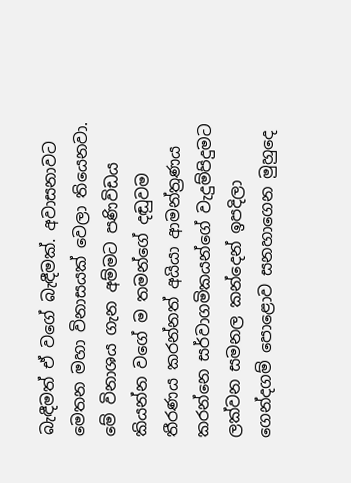බැඳීමත් ඒ වගේ බැඳීමක්. අවාසනාවට මෙතන මහා විනාසයක් වෙලා තියෙනවා. මේ විනාශය ගැන අම්මට පණිවිඩය කියන්න වගේ ම තමන්ගේ දඬුවම තීරණය කරන්නත් අයියා ආමන්ත්‍රණය කරන්නෙ සර්වාගමිකයන්ගේ වැදුම්පිදුමට ලක්වන සමනල කන්දෙන් ඉපදිලා ගෙන්දගම් පොළොව සනහාගෙන මුහුදෙ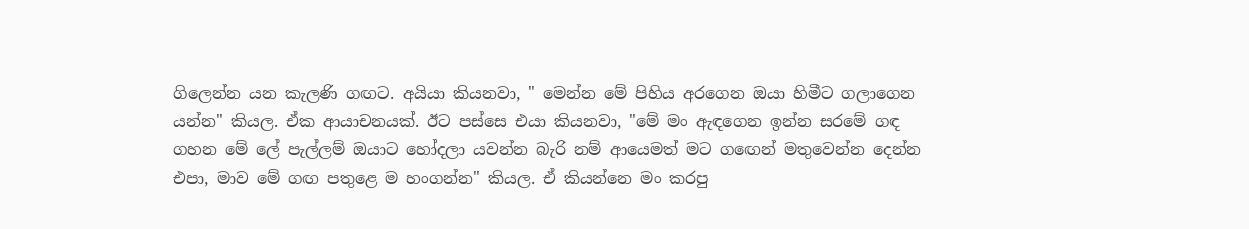ගිලෙන්න යන කැලණි ගඟට. අයියා කියනවා, " මෙන්න මේ පිහිය අරගෙන ඔයා හිමීට ගලාගෙන යන්න" කියල. ඒක ආයාචනයක්. ඊට පස්සෙ එයා කියනවා, "මේ මං ඇඳගෙන ඉන්න සරමේ ගඳ ගහන මේ ලේ පැල්ලම් ඔයාට හෝදලා යවන්න බැරි නම් ආයෙමත් මට ගඟෙන් මතුවෙන්න දෙන්න එපා, මාව මේ ගඟ පතුළෙ ම හංගන්න" කියල. ඒ කියන්නෙ මං කරපු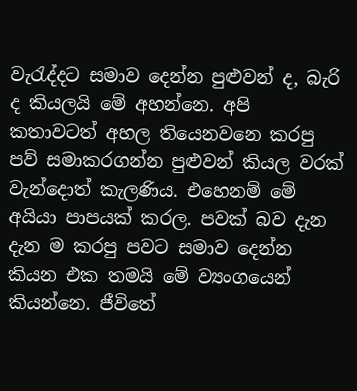වැරැද්දට සමාව දෙන්න පුළුවන් ද, බැරි ද කියලයි මේ අහන්නෙ. අපි කතාවටත් අහල තියෙනවනෙ කරපු පව් සමාකරගන්න පුළුවන් කියල වරක් වැන්දොත් කැලණිය. එහෙනම් මේ අයියා පාපයක් කරල. පවක් බව දැන දැන ම කරපු පවට සමාව දෙන්න කියන එක තමයි මේ ව්‍යංගයෙන් කියන්නෙ. ජීවිතේ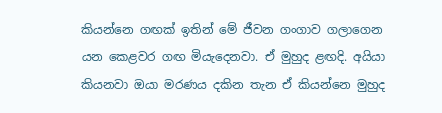කියන්නෙ ගඟක් ඉතින් මේ ජීවන ගංගාව ගලාගෙන යන කෙළවර ගඟ මියැදෙනවා. ඒ මුහුද ළඟදි. අයියා කියනවා ඔයා මරණය දකින තැන ඒ කියන්නෙ මුහුද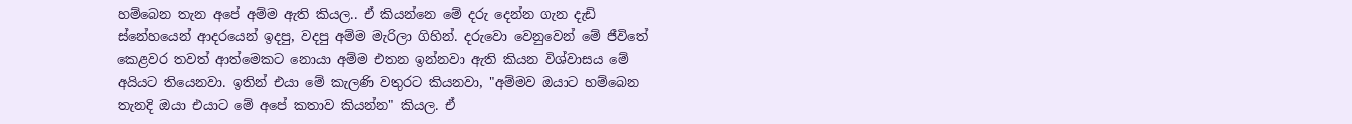හම්බෙන තැන අපේ අම්ම ඇති කියල.. ඒ කියන්නෙ මේ දරු දෙන්න ගැන දැඩි ස්නේහයෙන් ආදරයෙන් ඉදපු, වදපු අම්ම මැරිලා ගිහින්. දරුවො වෙනුවෙන් මේ ජීවිතේ කෙළවර තවත් ආත්මෙකට නොයා අම්ම එතන ඉන්නවා ඇති කියන විශ්වාසය මේ අයියට තියෙනවා. ඉතින් එයා මේ කැලණි වතුරට කියනවා, "අම්මව ඔයාට හම්බෙන තැනදි ඔයා එයාට මේ අපේ කතාව කියන්න" කියල. ඒ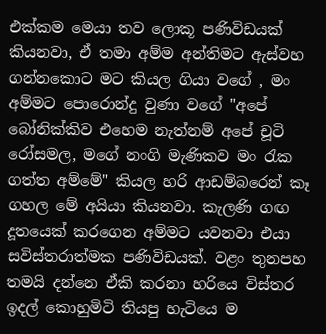එක්කම මෙයා තව ලොකූ පණිවිඩයක් කියනවා, ඒ තමා අම්ම අන්තිමට ඇස්වහ ගන්නකොට මට කියල ගියා වගේ , මං අම්මට පොරොන්දු වුණා වගේ "අපේ බෝනික්කිව එහෙම නැත්නම් අපේ චූටි රෝසමල, මගේ නංගි මැණිකව මං රැක ගත්ත අම්මේ" කියල හරි ආඩම්බරෙන් කෑ ගහල මේ අයියා කියනවා. කැලණි ගඟ දූතයෙක් කරගෙන අම්මට යවනවා එයා සවිස්තරාත්මක පණිවිඩයක්. වළං තුනපහ තමයි දන්නෙ ඒකි කරනා හරියෙ විස්තර ඉදල් කොහුමිටි තියපු හැටියෙ ම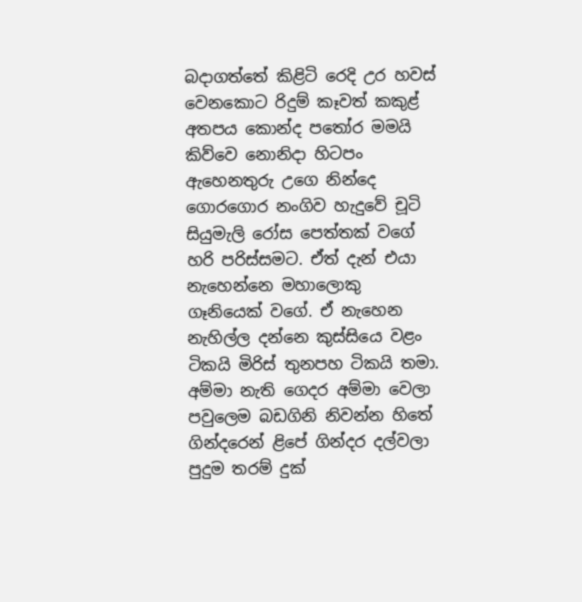බදාගත්තේ කිළිටි රෙදි උර හවස් වෙනකොට රිදුම් කෑවත් කකුළ් අතපය කොන්ද පතෝර මමයි කිව්වෙ නොනිදා හිටපං ඇහෙනතුරු උගෙ නින්දෙ ගොරගොර නංගිව හැදුවේ චූටි සියුමැලි රෝස පෙත්තක් වගේ හරි පරිස්සමට. ඒත් දැන් එයා නැහෙන්නෙ මහාලොකු ගෑනියෙක් වගේ. ඒ නැහෙන නැහිල්ල දන්නෙ කුස්සියෙ වළං ටිකයි මිරිස් තුනපහ ටිකයි තමා. අම්මා නැති ගෙදර අම්මා වෙලා පවුලෙම බඩගිනි නිවන්න හිතේ ගින්දරෙන් ළිපේ ගින්දර දල්වලා පුදුම තරම් දුක්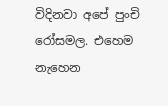විදිනවා අපේ පුංචි රෝසමල. එහෙම නැහෙන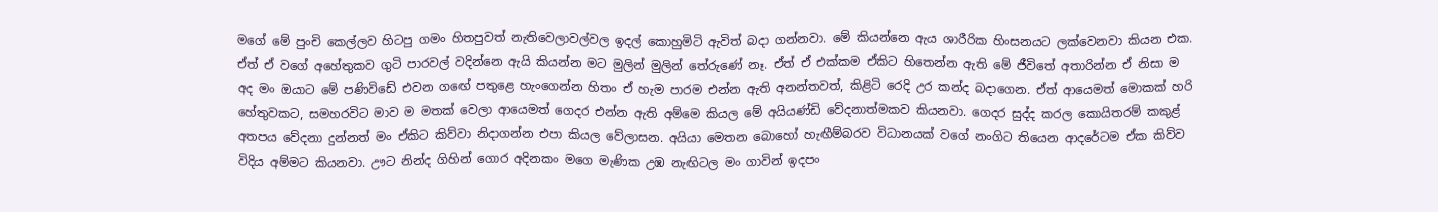මගේ මේ පුංචි කෙල්ලව හිටපු ගමං හිතපුවත් නැතිවෙලාවල්වල ඉදල් කොහුමිටි ඇවිත් බදා ගන්නවා. මේ කියන්නෙ ඇය ශාරීරික හිංසනයට ලක්වෙනවා කියන එක. ඒත් ඒ වගේ අහේතුකව ගුටි පාරවල් වදින්නෙ ඇයි කියන්න මට මුලින් මුලින් තේරුණේ නෑ. ඒත් ඒ එක්කම ඒකිට හිතෙන්න ඇති මේ ජීවිතේ අතාරින්න ඒ නිසා ම අද මං ඔයාට මේ පණිවිඩේ එවන ගඟේ පතුළෙ හැංගෙන්න හිතං ඒ හැම පාරම එන්න ඇති අනන්තවත්, කිළිටි රෙදි උර කන්ද බදාගෙන. ඒත් ආයෙමත් මොකක් හරි හේතුවකට, සමහරවිට මාව ම මතක් වෙලා ආයෙමත් ගෙදර එන්න ඇති අම්මෙ කියල මේ අයියණ්ඩි වේදනාත්මකව කියනවා. ගෙදර සුද්ද කරල කොයිතරම් කකුළ් අතපය වේදනා දුන්නත් මං ඒකිට කිව්වා නිදාගන්න එපා කියල වේලාසන. අයියා මෙතන බොහෝ හැඟීම්බරව විධානයක් වගේ නංගිට තියෙන ආදරේටම ඒක කිව්ව විදිය අම්මට කියනවා. ඌට නින්ද ගිහින් ගොර අදිනකං මගෙ මැණික උඹ නැඟිටල මං ගාවින් ඉදපං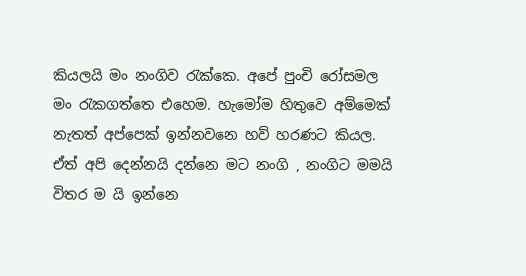කියලයි මං නංගිව රැක්කෙ. අපේ පුංචි රෝසමල මං රැකගත්තෙ එහෙම. හැමෝම හිතුවෙ අම්මෙක් නැතත් අප්පෙක් ඉන්නවනෙ හව් හරණට කියල. ඒත් අපි දෙන්නයි දන්නෙ මට නංගි , නංගිට මමයි විතර ම යි ඉන්නෙ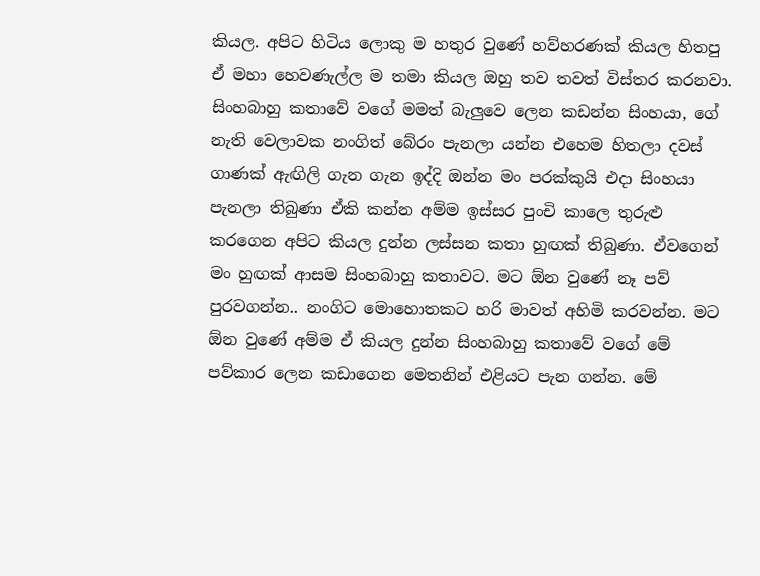කියල. අපිට හිටිය ලොකු ම හතුර වුණේ හව්හරණක් කියල හිතපු ඒ මහා හෙවණැල්ල ම තමා කියල ඔහු තව තවත් විස්තර කරනවා. සිංහබාහු කතාවේ වගේ මමත් බැලුවෙ ලෙන කඩන්න සිංහයා, ගේ නැති වෙලාවක නංගිත් බේරං පැනලා යන්න එහෙම හිතලා දවස් ගාණක් ඇඟිලි ගැන ගැන ඉද්දි ඔන්න මං පරක්කුයි එදා සිංහයා පැනලා තිබුණා ඒකි කන්න අම්ම ඉස්සර පුංචි කාලෙ තුරුළු කරගෙන අපිට කියල දුන්න ලස්සන කතා හුඟක් තිබුණා. ඒවගෙන් මං හුඟක් ආසම සිංහබාහු කතාවට. මට ඕන වුණේ නෑ පව් පුරවගන්න.. නංගිට මොහොතකට හරි මාවත් අහිමි කරවන්න. මට ඕන වුණේ අම්ම ඒ කියල දුන්න සිංහබාහු කතාවේ වගේ මේ පව්කාර ලෙන කඩාගෙන මෙතනින් එළියට පැන ගන්න. මේ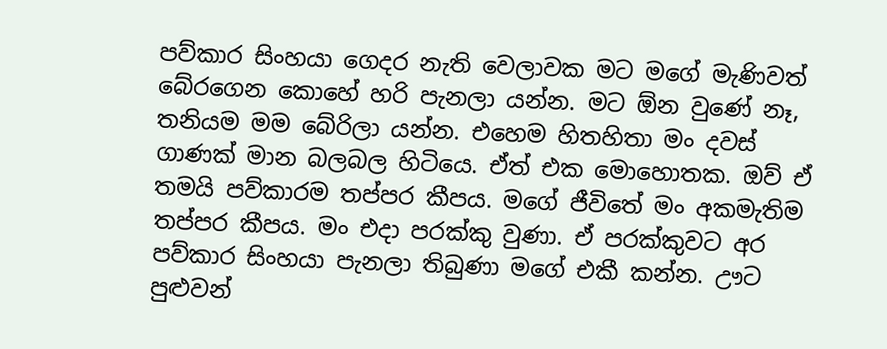පව්කාර සිංහයා ගෙදර නැති වෙලාවක මට මගේ මැණිවත් බේරගෙන කොහේ හරි පැනලා යන්න. මට ඕන වුණේ නෑ, තනියම මම බේරිලා යන්න. එහෙම හිතහිතා මං දවස් ගාණක් මාන බලබල හිටියෙ. ඒත් එක මොහොතක. ඔව් ඒ තමයි පව්කාරම තප්පර කීපය. මගේ ජීවිතේ මං අකමැතිම තප්පර කීපය. මං එදා පරක්කු වුණා. ඒ පරක්කුවට අර පව්කාර සිංහයා පැනලා තිබුණා මගේ එකී කන්න. ඌට පුළුවන්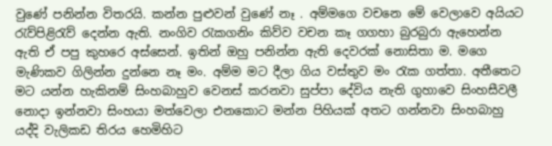වුණේ පනින්න විතරයි. කන්න පුළුවන් වුණේ නෑ . අම්මගෙ වචනෙ මේ වෙලාවෙ අයියට රැව්පිළිරැව් දෙන්න ඇති. නංගිව රැකගනිං කිව්ව වචන කෑ ගගහා බුරබුරා ඇහෙන්න ඇති ඒ පපු කුහරෙ අස්සෙන්. ඉතින් ඔහු පනින්න ඇති දෙවරක් නොසිතා ම. මගෙ මැණිකව ගිලින්න දුන්නෙ නෑ මං. අම්ම මට දීලා ගිය වස්තුව මං රැක ගත්තා. අතීතෙට මට යන්න හැකිනම් සිංහබාහුව වෙනස් කරනවා සුප්පා දේවිය නැති ගුහාවෙ සිංහසීවලී නොදා ඉන්නවා සිංහයා මත්වෙලා එනකොට මන්න පිහියක් අතට ගන්නවා සිංහබාහු යද්දි වැලිකඩ තිරය හෙමිහිට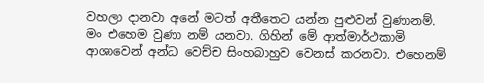වහලා දානවා අනේ මටත් අතීතෙට යන්න පුළුවන් වුණානම්. මං එහෙම වුණා නම් යනවා. ගිහින් මේ ආත්මාර්ථකාමි ආශාවෙන් අන්ධ වෙච්ච සිංහබාහුව වෙනස් කරනවා. එහෙනම්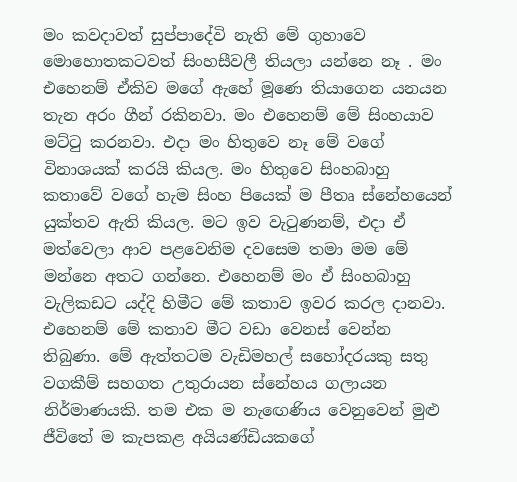මං කවදාවත් සුප්පාදේවි නැති මේ ගුහාවෙ මොහොතකටවත් සිංහසීවලී තියලා යන්නෙ නෑ . මං එහෙනම් ඒකිව මගේ ඇහේ මූණෙ තියාගෙන යනයන තැන අරං ගීන් රකිනවා. මං එහෙනම් මේ සිංහයාව මට්ටු කරනවා. එදා මං හිතුවෙ නෑ මේ වගේ විනාශයක් කරයි කියල. මං හිතුවෙ සිංහබාහු කතාවේ වගේ හැම සිංහ පියෙක් ම පීතෘ ස්නේහයෙන් යුක්තව ඇති කියල. මට ඉව වැටුණනම්, එදා ඒ මත්වෙලා ආව පළවෙනිම දවසෙම තමා මම මේ මන්නෙ අතට ගන්නෙ. එහෙනම් මං ඒ සිංහබාහු වැලිකඩට යද්දි හිමීට මේ කතාව ඉවර කරල දානවා. එහෙනම් මේ කතාව මීට වඩා වෙනස් වෙන්න තිබුණා. මේ ඇත්තටම වැඩිමහල් සහෝදරයකු සතු වගකීම් සහගත උතුරායන ස්නේහය ගලායන නිර්මාණයකි. තම එක ම නැඟෙණිය වෙනුවෙන් මුළු ජීවිතේ ම කැපකළ අයියණ්ඩියකගේ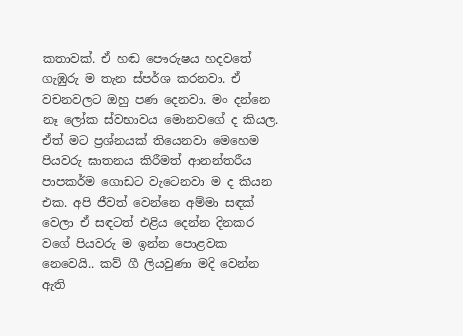කතාවක්. ඒ හඬ පෞරුෂය හදවතේ ගැඹුරු ම තැන ස්පර්ශ කරනවා. ඒ වචනවලට ඔහු පණ දෙනවා. මං දන්නෙ නෑ ලෝක ස්වභාවය මොනවගේ ද කියල. ඒත් මට ප්‍රශ්නයක් තියෙනවා මෙහෙම පියවරු ඝාතනය කිරීමත් ආනන්තරීය පාපකර්ම ගොඩට වැටෙනවා ම ද කියන එක. අපි ජීවත් වෙන්නෙ අම්මා සඳක් වෙලා ඒ සඳටත් එළිය දෙන්න දිනකර වගේ පියවරු ම ඉන්න පොළවක නෙවෙයි.. කව් ගී ලියවුණා මදි වෙන්න ඇති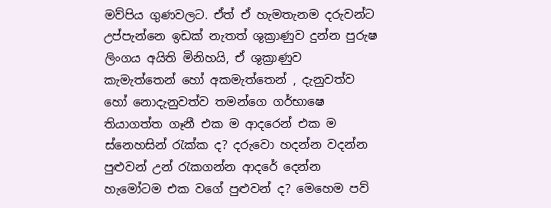මව්පිය ගුණවලට. ඒත් ඒ හැමතැනම දරුවන්ට උප්පැන්නෙ ඉඩක් නැතත් ශුක්‍රාණුව දුන්න පුරුෂ ලිංගය අයිති මිනිහයි, ඒ ශුක්‍රාණුව කැමැත්තෙන් හෝ අකමැත්තෙන් , දැනුවත්ව හෝ නොදැනුවත්ව තමන්ගෙ ගර්භාෂෙ තියාගත්ත ගෑනී එක ම ආදරෙන් එක ම ස්නෙහසින් රැක්ක ද? දරුවො හදන්න වදන්න පුළුවන් උන් රැකගන්න ආදරේ දෙන්න හැමෝටම එක වගේ පුළුවන් ද? මෙහෙම පව්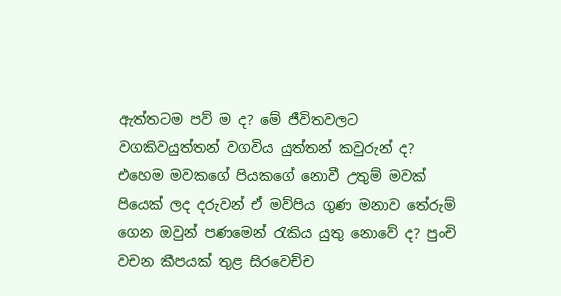ඇත්තටම පව් ම ද? මේ ජීවිතවලට වගකිවයුත්තන් වගවිය යුත්තන් කවුරුන් ද? එහෙම මවකගේ පියකගේ නොවී උතුම් මවක් පියෙක් ලද දරුවන් ඒ මව්පිය ගුණ මනාව තේරුම් ගෙන ඔවුන් පණමෙන් රැකිය යුතු නොවේ ද? පුංචි වචන කීපයක් තුළ සිරවෙච්ච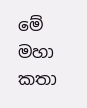මේ මහා කතා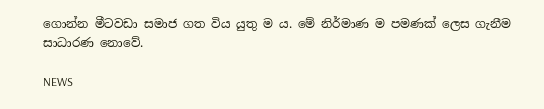ගොන්න මීටවඩා සමාජ ගත විය යුතු ම ය. මේ නිර්මාණ ම පමණක් ලෙස ගැනීම සාධාරණ නොවේ.

NEWS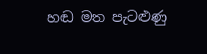හඬ මත පැටළුණු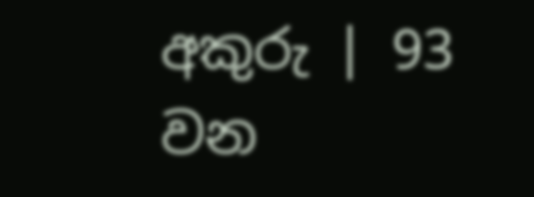අකුරු | 93 වන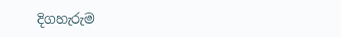දිගහැරුම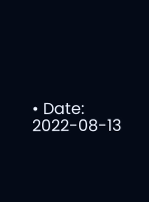• Date: 2022-08-13